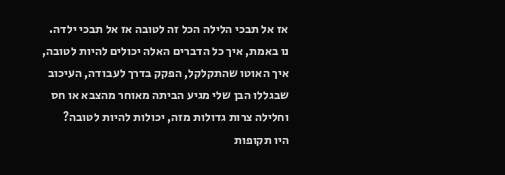אז אל תבכי הלילה הכל זה לטובה אז אל תבכי ילדה.
נו באמת, איך כל הדברים האלה יכולים להיות לטובה, איך האוטו שהתקלקל, הפקק בדרך לעבודה, העיכוב שבגללו הבן שלי מגיע הביתה מאוחר מהצבא או חס וחלילה צרות גדולות מזה, יכולות להיות לטובה?
היו תקופות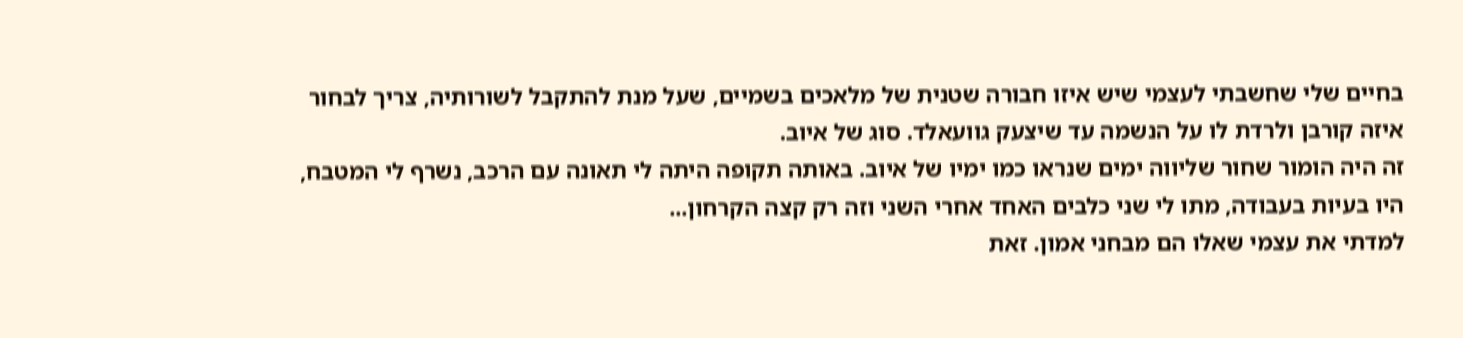בחיים שלי שחשבתי לעצמי שיש איזו חבורה שטנית של מלאכים בשמיים, שעל מנת להתקבל לשורותיה, צריך לבחור איזה קורבן ולרדת לו על הנשמה עד שיצעק גוועאלד. סוג של איוב.
זה היה הומור שחור שליווה ימים שנראו כמו ימיו של איוב. באותה תקופה היתה לי תאונה עם הרכב, נשרף לי המטבח, היו בעיות בעבודה, מתו לי שני כלבים האחד אחרי השני וזה רק קצה הקרחון...
למדתי את עצמי שאלו הם מבחני אמון. זאת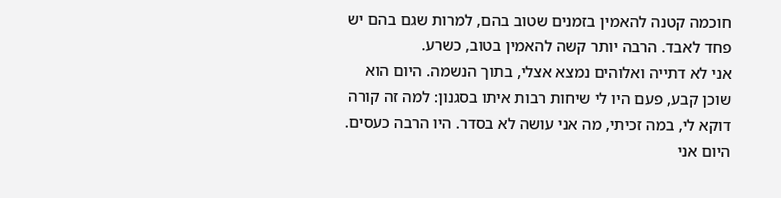חוכמה קטנה להאמין בזמנים שטוב בהם, למרות שגם בהם יש פחד לאבד. הרבה יותר קשה להאמין בטוב, כשרע.
אני לא דתייה ואלוהים נמצא אצלי, בתוך הנשמה. היום הוא שוכן קבע, פעם היו לי שיחות רבות איתו בסגנון: למה זה קורה דוקא לי, במה זכיתי, מה אני עושה לא בסדר. היו הרבה כעסים.
היום אני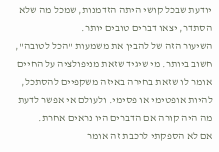יודעת שבכל קושי היתה הזדמנות, שמכל מה שלא הסתדר, יצאו דברים טובים יותר.
השיעור הזה של להבין את משמעות "הכל לטובה", חשוב ביותר. מי שיגיד שזאת מניפולציה על החיים אומר לו שזאת בחירה באיזה משקפיים להסתכל, להיות אופטימי או פסימי. ולעולם אי אפשר לדעת מה היה קורה אם הדברים היו נראים אחרת.
אם לא הספקתי לרכבת זה אומר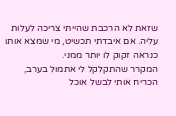שזאת לא הרכבת שהייתי צריכה לעלות עליה. אם איבדתי תכשיט, מי שמצא אותו כנראה זקוק לו יותר ממני.
המקרר שהתקלקל לי אתמול בערב, הכריח אותי לבשל אוכל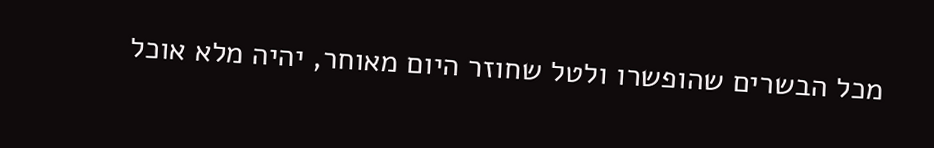מכל הבשרים שהופשרו ולטל שחוזר היום מאוחר, יהיה מלא אוכל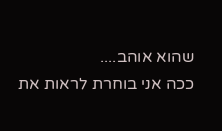שהוא אוהב....
ככה אני בוחרת לראות את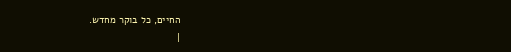החיים, כל בוקר מחדש.
|